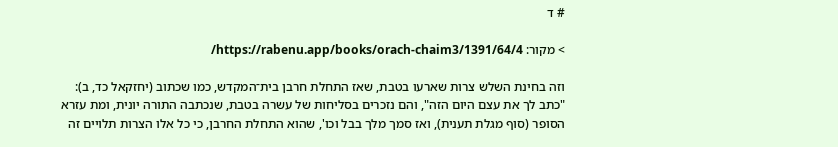# ד

> מקור: https://rabenu.app/books/orach-chaim3/1391/64/4/

וזה בחינת השלש צרות שארעו בטבת, שאז התחלת חרבן בית־המקדש, כמו שכתוב (יחזקאל כד, ב): "כתב לך את עצם היום הזה", והם נזכרים בסליחות של עשרה בטבת, שנכתבה התורה יונית, ומת עזרא הסופר (סוף מגלת תענית), ואז סמך מלך בבל וכו', שהוא התחלת החרבן, כי כל אלו הצרות תלויים זה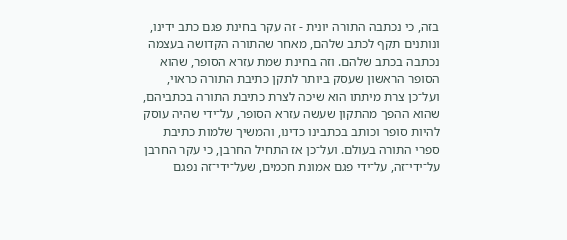בזה, כי נכתבה התורה יונית - זה עקר בחינת פגם כתב ידינו, ונותנים תקף לכתב שלהם, מאחר שהתורה הקדושה בעצמה נכתבה בכתב שלהם. וזה בחינת שמת עזרא הסופר, שהוא הסופר הראשון שעסק ביותר לתקן כתיבת התורה כראוי, ועל־כן צרת מיתתו הוא שיכה לצרת כתיבת התורה בכתביהם, שהוא ההפך מהתקון שעשה עזרא הסופר, על־ידי שהיה עוסק להיות סופר וכותב בכתבינו כדינו, והמשיך שלמות כתיבת ספרי התורה בעולם. ועל־כן אז התחיל החרבן, כי עקר החרבן על־ידי־זה, על־ידי פגם אמונת חכמים, שעל־ידי־זה נפגם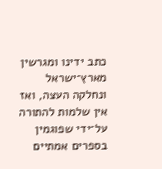כתב ידינו ומגרשין מארץ־ישראל ונחלקה העצה, ואז אין שלמות להתורה על־ידי שפוגמין בספרים אמתיים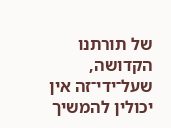של תורתנו הקדושה, שעל־ידי־זה אין יכולין להמשיך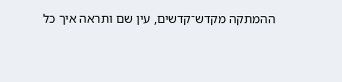ההמתקה מקדש־קדשים, עין שם ותראה איך כל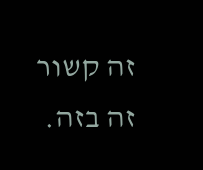זה קשור זה בזה.